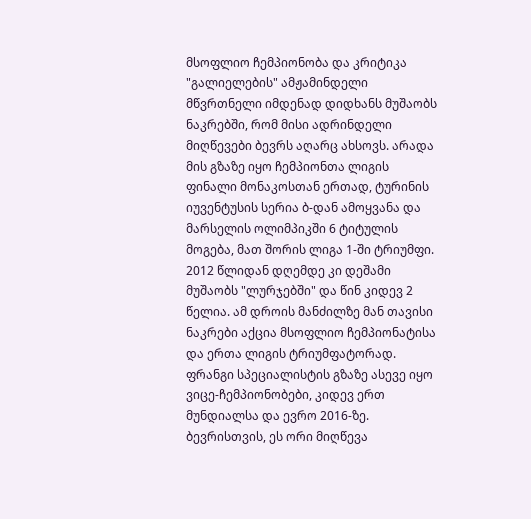მსოფლიო ჩემპიონობა და კრიტიკა
"გალიელების" ამჟამინდელი მწვრთნელი იმდენად დიდხანს მუშაობს ნაკრებში, რომ მისი ადრინდელი მიღწევები ბევრს აღარც ახსოვს. არადა მის გზაზე იყო ჩემპიონთა ლიგის ფინალი მონაკოსთან ერთად, ტურინის იუვენტუსის სერია ბ-დან ამოყვანა და მარსელის ოლიმპიკში 6 ტიტულის მოგება, მათ შორის ლიგა 1-ში ტრიუმფი.
2012 წლიდან დღემდე კი დეშამი მუშაობს "ლურჯებში" და წინ კიდევ 2 წელია. ამ დროის მანძილზე მან თავისი ნაკრები აქცია მსოფლიო ჩემპიონატისა და ერთა ლიგის ტრიუმფატორად. ფრანგი სპეციალისტის გზაზე ასევე იყო ვიცე-ჩემპიონობები, კიდევ ერთ მუნდიალსა და ევრო 2016-ზე. ბევრისთვის, ეს ორი მიღწევა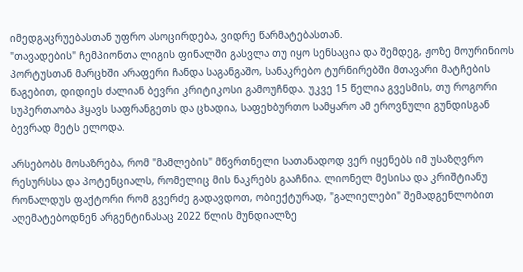იმედგაცრუებასთან უფრო ასოცირდება, ვიდრე წარმატებასთან.
"თავადების" ჩემპიონთა ლიგის ფინალში გასვლა თუ იყო სენსაცია და შემდეგ, ჟოზე მოურინიოს პორტუსთან მარცხში არაფერი ჩანდა საგანგაშო, სანაკრებო ტურნირებში მთავარი მატჩების წაგებით, დიდიეს ძალიან ბევრი კრიტიკოსი გამოუჩნდა. უკვე 15 წელია გვესმის, თუ როგორი სუპერთაობა ჰყავს საფრანგეთს და ცხადია, საფეხბურთო სამყარო ამ ეროვნული გუნდისგან ბევრად მეტს ელოდა.

არსებობს მოსაზრება, რომ "მამლების" მწვრთნელი სათანადოდ ვერ იყენებს იმ უსაზღვრო რესურსსა და პოტენციალს, რომელიც მის ნაკრებს გააჩნია. ლიონელ მესისა და კრიშტიანუ რონალდუს ფაქტორი რომ გვერძე გადავდოთ, ობიექტურად, "გალიელები" შემადგენლობით აღემატებოდნენ არგენტინასაც 2022 წლის მუნდიალზე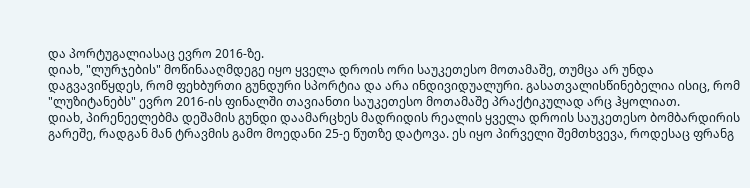და პორტუგალიასაც ევრო 2016-ზე.
დიახ, "ლურჯების" მოწინააღმდეგე იყო ყველა დროის ორი საუკეთესო მოთამაშე, თუმცა არ უნდა დაგვავიწყდეს, რომ ფეხბურთი გუნდური სპორტია და არა ინდივიდუალური. გასათვალისწინებელია ისიც, რომ "ლუზიტანებს" ევრო 2016-ის ფინალში თავიანთი საუკეთესო მოთამაშე პრაქტიკულად არც ჰყოლიათ.
დიახ, პირენეელებმა დეშამის გუნდი დაამარცხეს მადრიდის რეალის ყველა დროის საუკეთესო ბომბარდირის გარეშე, რადგან მან ტრავმის გამო მოედანი 25-ე წუთზე დატოვა. ეს იყო პირველი შემთხვევა, როდესაც ფრანგ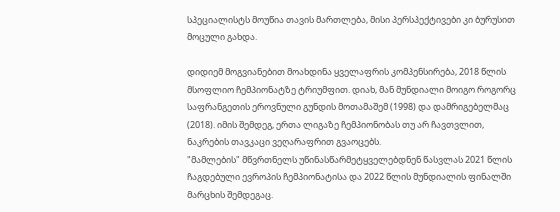სპეციალისტს მოუწია თავის მართლება, მისი პერსპექტივები კი ბურუსით მოცული გახდა.

დიდიემ მოგვიანებით მოახდინა ყველაფრის კომპენსირება, 2018 წლის მსოფლიო ჩემპიონატზე ტრიუმფით. დიახ, მან მუნდიალი მოიგო როგორც საფრანგეთის ეროვნული გუნდის მოთამაშემ (1998) და დამრიგებელმაც (2018). იმის შემდეგ, ერთა ლიგაზე ჩემპიონობას თუ არ ჩავთვლით, ნაკრების თავკაცი ვეღარაფრით გვაოცებს.
"მამლების" მწვრთნელს უწინასწარმეტყველებდნენ წასვლას 2021 წლის ჩაგდებული ევროპის ჩემპიონატისა და 2022 წლის მუნდიალის ფინალში მარცხის შემდეგაც.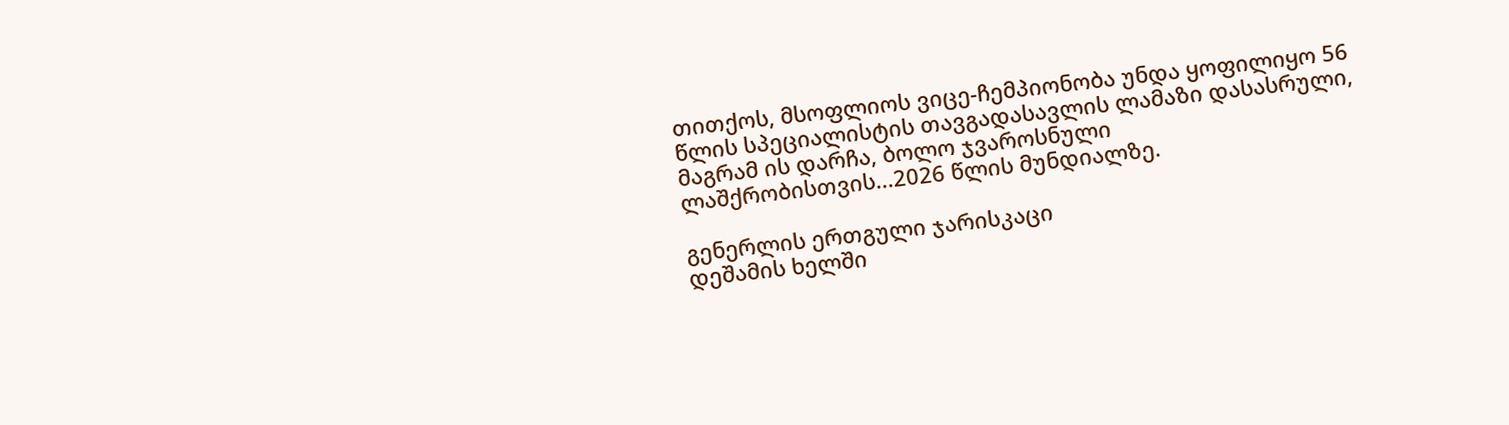თითქოს, მსოფლიოს ვიცე-ჩემპიონობა უნდა ყოფილიყო 56 წლის სპეციალისტის თავგადასავლის ლამაზი დასასრული, მაგრამ ის დარჩა, ბოლო ჯვაროსნული ლაშქრობისთვის...2026 წლის მუნდიალზე.

გენერლის ერთგული ჯარისკაცი
დეშამის ხელში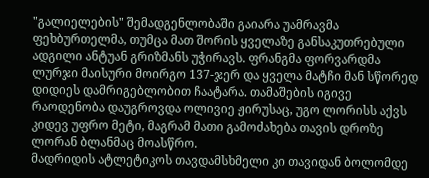"გალიელების" შემადგენლობაში გაიარა უამრავმა ფეხბურთელმა, თუმცა მათ შორის ყველაზე განსაკუთრებული ადგილი ანტუან გრიზმანს უჭირავს. ფრანგმა ფორვარდმა ლურჯი მაისური მოირგო 137-ჯერ და ყველა მატჩი მან სწორედ დიდიეს დამრიგებლობით ჩაატარა. თამაშების იგივე რაოდენობა დაუგროვდა ოლივიე ჟირუსაც, უგო ლორისს აქვს კიდევ უფრო მეტი, მაგრამ მათი გამოძახება თავის დროზე ლორან ბლანმაც მოასწრო.
მადრიდის ატლეტიკოს თავდამსხმელი კი თავიდან ბოლომდე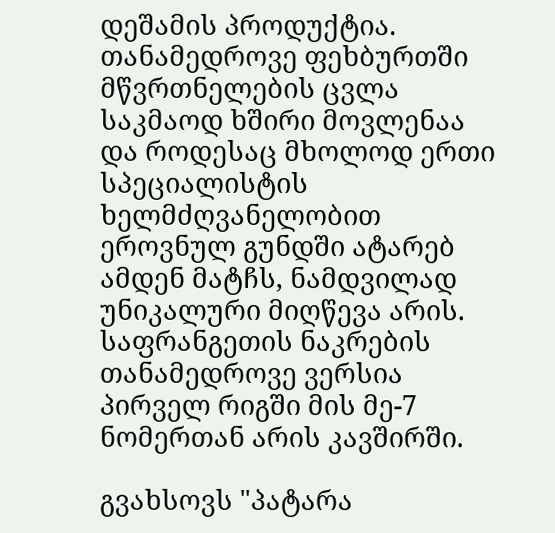დეშამის პროდუქტია. თანამედროვე ფეხბურთში მწვრთნელების ცვლა საკმაოდ ხშირი მოვლენაა და როდესაც მხოლოდ ერთი სპეციალისტის ხელმძღვანელობით ეროვნულ გუნდში ატარებ ამდენ მატჩს, ნამდვილად უნიკალური მიღწევა არის. საფრანგეთის ნაკრების თანამედროვე ვერსია პირველ რიგში მის მე-7 ნომერთან არის კავშირში.

გვახსოვს "პატარა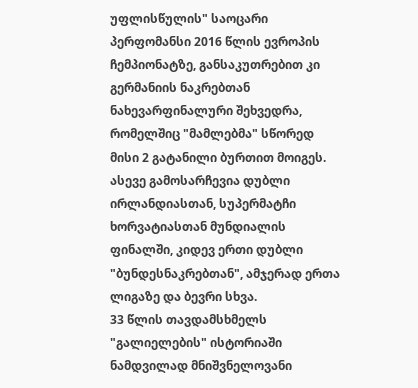უფლისწულის" საოცარი პერფომანსი 2016 წლის ევროპის ჩემპიონატზე, განსაკუთრებით კი გერმანიის ნაკრებთან ნახევარფინალური შეხვედრა, რომელშიც "მამლებმა" სწორედ მისი 2 გატანილი ბურთით მოიგეს. ასევე გამოსარჩევია დუბლი ირლანდიასთან, სუპერმატჩი ხორვატიასთან მუნდიალის ფინალში, კიდევ ერთი დუბლი "ბუნდესნაკრებთან", ამჯერად ერთა ლიგაზე და ბევრი სხვა.
33 წლის თავდამსხმელს "გალიელების" ისტორიაში ნამდვილად მნიშვნელოვანი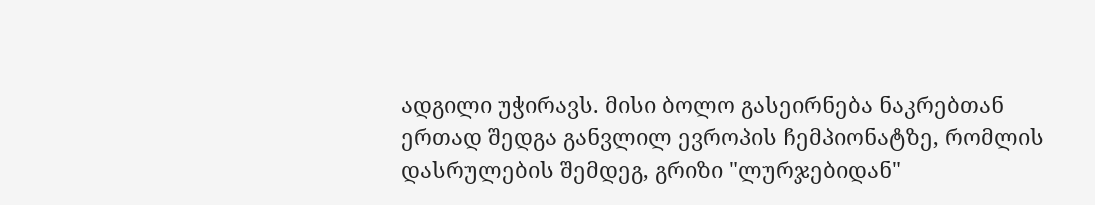ადგილი უჭირავს. მისი ბოლო გასეირნება ნაკრებთან ერთად შედგა განვლილ ევროპის ჩემპიონატზე, რომლის დასრულების შემდეგ, გრიზი "ლურჯებიდან"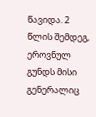წავიდა. 2 წლის შემდეგ, ეროვნულ გუნდს მისი გენერალიც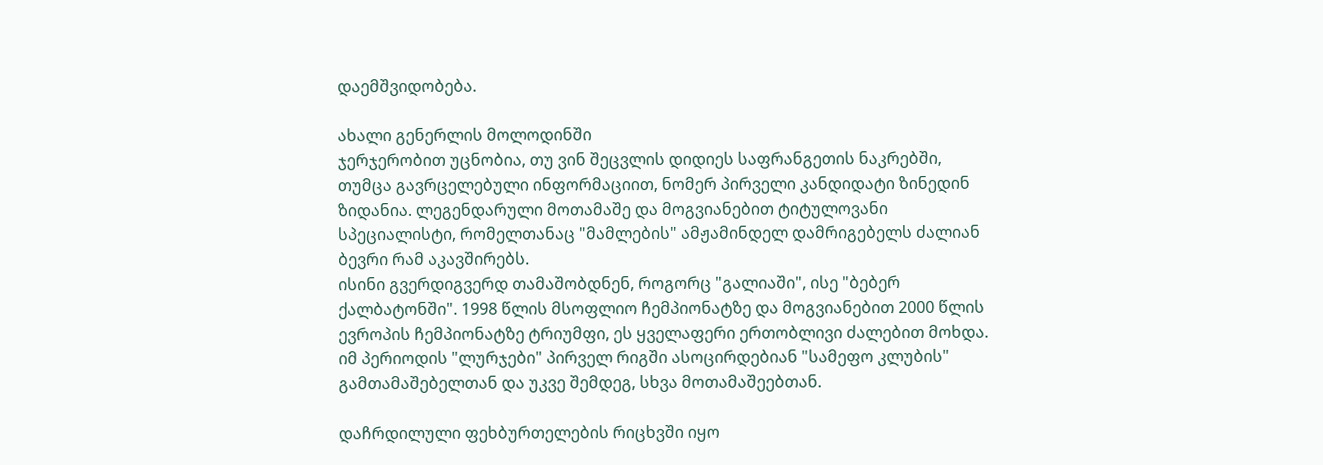დაემშვიდობება.

ახალი გენერლის მოლოდინში
ჯერჯერობით უცნობია, თუ ვინ შეცვლის დიდიეს საფრანგეთის ნაკრებში, თუმცა გავრცელებული ინფორმაციით, ნომერ პირველი კანდიდატი ზინედინ ზიდანია. ლეგენდარული მოთამაშე და მოგვიანებით ტიტულოვანი სპეციალისტი, რომელთანაც "მამლების" ამჟამინდელ დამრიგებელს ძალიან ბევრი რამ აკავშირებს.
ისინი გვერდიგვერდ თამაშობდნენ, როგორც "გალიაში", ისე "ბებერ ქალბატონში". 1998 წლის მსოფლიო ჩემპიონატზე და მოგვიანებით 2000 წლის ევროპის ჩემპიონატზე ტრიუმფი, ეს ყველაფერი ერთობლივი ძალებით მოხდა. იმ პერიოდის "ლურჯები" პირველ რიგში ასოცირდებიან "სამეფო კლუბის" გამთამაშებელთან და უკვე შემდეგ, სხვა მოთამაშეებთან.

დაჩრდილული ფეხბურთელების რიცხვში იყო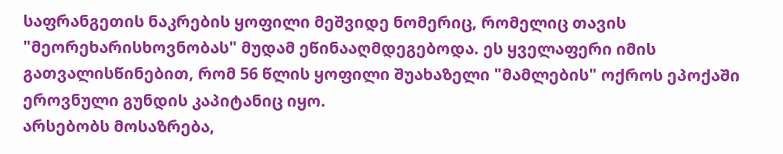საფრანგეთის ნაკრების ყოფილი მეშვიდე ნომერიც, რომელიც თავის "მეორეხარისხოვნობას" მუდამ ეწინააღმდეგებოდა. ეს ყველაფერი იმის გათვალისწინებით, რომ 56 წლის ყოფილი შუახაზელი "მამლების" ოქროს ეპოქაში ეროვნული გუნდის კაპიტანიც იყო.
არსებობს მოსაზრება,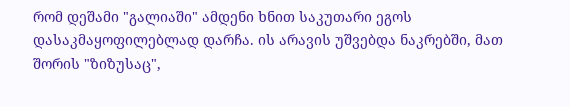რომ დეშამი "გალიაში" ამდენი ხნით საკუთარი ეგოს დასაკმაყოფილებლად დარჩა. ის არავის უშვებდა ნაკრებში, მათ შორის "ზიზუსაც",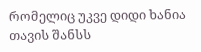რომელიც უკვე დიდი ხანია თავის შანსს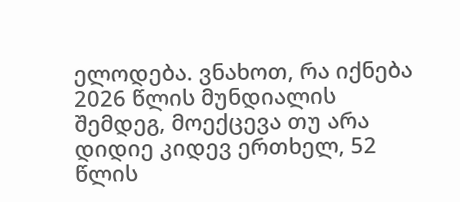ელოდება. ვნახოთ, რა იქნება 2026 წლის მუნდიალის შემდეგ, მოექცევა თუ არა დიდიე კიდევ ერთხელ, 52 წლის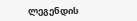ლეგენდის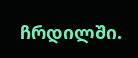ჩრდილში.